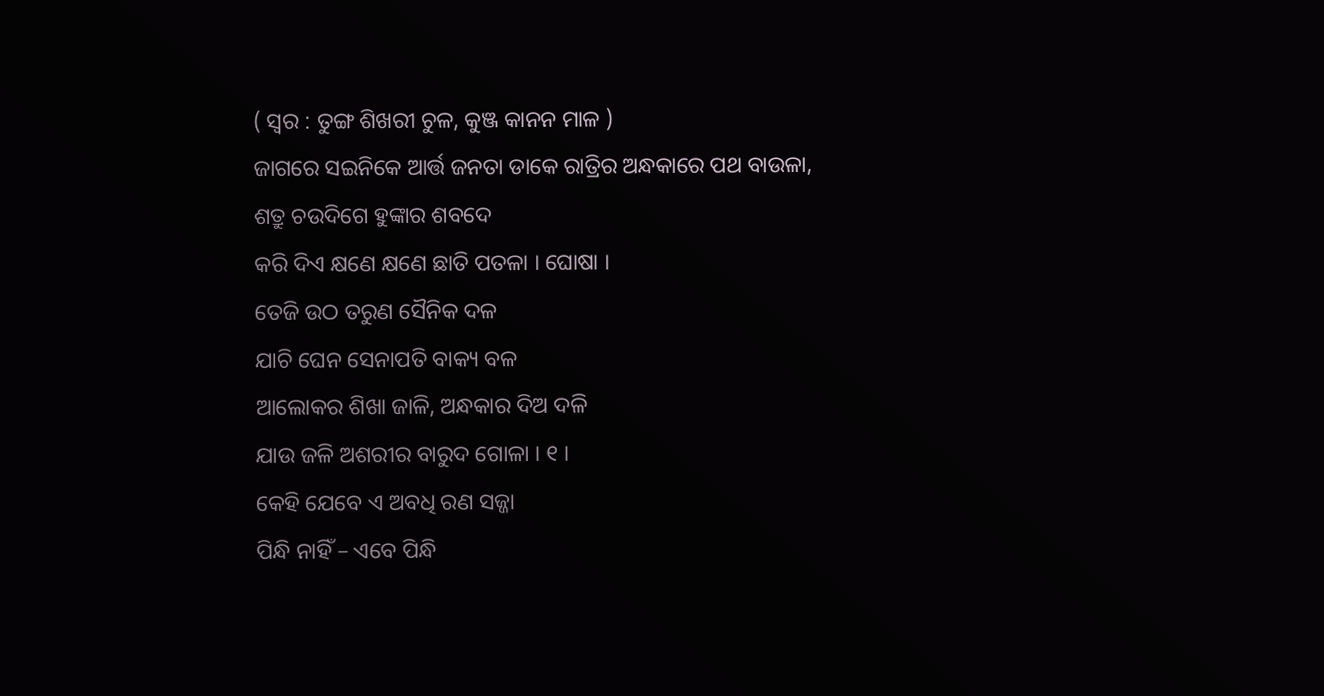( ସ୍ୱର : ତୁଙ୍ଗ ଶିଖରୀ ଚୁଳ, କୁଞ୍ଜ କାନନ ମାଳ )
ଜାଗରେ ସଇନିକେ ଆର୍ତ୍ତ ଜନତା ଡାକେ ରାତ୍ରିର ଅନ୍ଧକାରେ ପଥ ବାଉଳା,
ଶତ୍ରୁ ଚଉଦିଗେ ହୁଙ୍କାର ଶବଦେ
କରି ଦିଏ କ୍ଷଣେ କ୍ଷଣେ ଛାତି ପତଳା । ଘୋଷା ।
ତେଜି ଉଠ ତରୁଣ ସୈନିକ ଦଳ
ଯାଚି ଘେନ ସେନାପତି ବାକ୍ୟ ବଳ
ଆଲୋକର ଶିଖା ଜାଳି, ଅନ୍ଧକାର ଦିଅ ଦଳି
ଯାଉ ଜଳି ଅଶରୀର ବାରୁଦ ଗୋଳା । ୧ ।
କେହି ଯେବେ ଏ ଅବଧି ରଣ ସଜ୍ଜା
ପିନ୍ଧି ନାହିଁ – ଏବେ ପିନ୍ଧି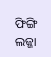ଫିଙ୍ଗି ଲଜ୍ଜା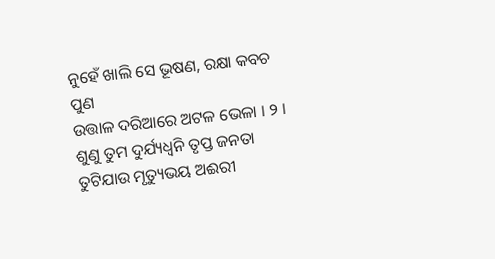ନୁହେଁ ଖାଲି ସେ ଭୂଷଣ, ରକ୍ଷା କବଚ ପୁଣ
ଉତ୍ତାଳ ଦରିଆରେ ଅଟଳ ଭେଳା । ୨ ।
ଶୁଣୁ ତୁମ ଦୁର୍ଯ୍ୟଧ୍ୱନି ତୃପ୍ତ ଜନତା
ତୁଟିଯାଉ ମୃତ୍ୟୁଭୟ ଅଈରୀ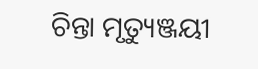ଚିନ୍ତା ମୃତ୍ୟୁଞ୍ଜୟୀ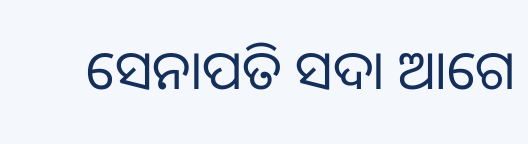ସେନାପତି ସଦା ଆଗେ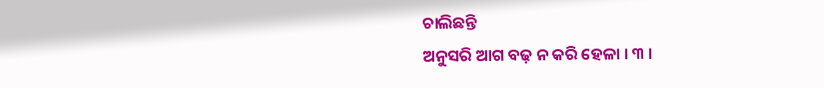ଚାଲିଛନ୍ତି
ଅନୁସରି ଆଗ ବଢ଼ ନ କରି ହେଳା । ୩ ।